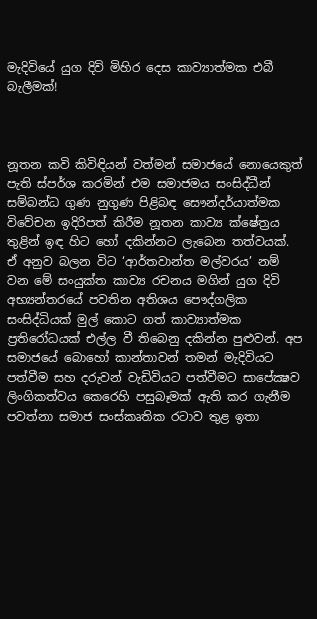මැදිවියේ යුග දිවි මිහිර දෙස කාව්‍යාත්මක එබී බැලීමක්!



නූතන කවි කිවිඳියන් වත්මන් සමාජයේ නොයෙකුත් පැති ස්පර්ශ කරමින් එම සමාජමය සංසිද්ධීන් සම්බන්ධ ගුණ නුගුණ පිළිබඳ සෞන්දර්යාත්මක විවේචන ඉදිරිපත් කිරීම නූතන කාව්‍ය ක්ෂේත්‍රය තුළින් ඉඳ හිට හෝ දකින්නට ලැබෙන තත්වයක්. ඒ අනුව බලන විට ‘ආර්තවාන්ත මල්වරය’ නම් වන මේ සංයුක්ත කාව්‍ය රචනය මගින් යුග දිවි අභ්‍යන්තරයේ පවතින අතිශය පෞද්ගලික සංසිද්ධියක් මුල් කොට ගත් කාව්‍යාත්මක ප්‍රතිරෝධයක් එල්ල වී තිබෙනු දකින්න පුළුවන්. අප සමාජයේ බොහෝ කාන්තාවන් තමන් මැදිවියට පත්වීම සහ දරුවන් වැඩිවියට පත්වීමට සාපේක්‍ෂව ලිංගිකත්වය කෙරෙහි පසුබෑමක් ඇති කර ගැනීම පවත්නා සමාජ සංස්කෘතික රටාව තුළ ඉතා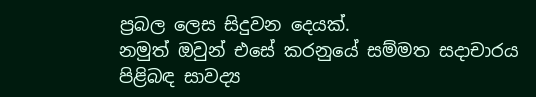ප්‍රබල ලෙස සිදුවන දෙයක්.
නමුත් ඔවුන් එසේ කරනුයේ සම්මත සදාචාරය පිළිබඳ සාවද්‍ය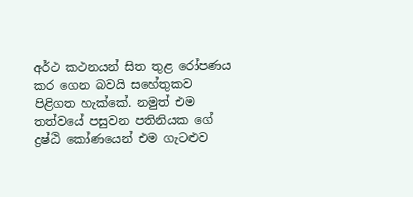අර්ථ කථනයන් සිත තුළ රෝපණය කර ගෙන බවයි සහේතුකව පිළිගත හැක්කේ. නමුත් එම තත්වයේ පසුවන පතිනියක ගේ ද්‍රෂ්ඨි කෝණයෙන් එම ගැටළුව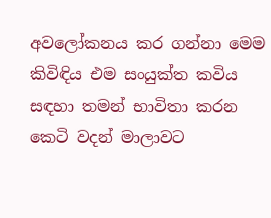අවලෝකනය කර ගන්නා මෙම කිවිඳිය එම සංයුක්ත කවිය සඳහා තමන් භාවිතා කරන කෙටි වදන් මාලාවට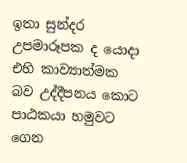ඉතා සුන්දර උපමාරූපක ද යොදා එහි කාව්‍යාත්මක බව උද්දීපනය කොට පාඨකයා හමුවට ගෙන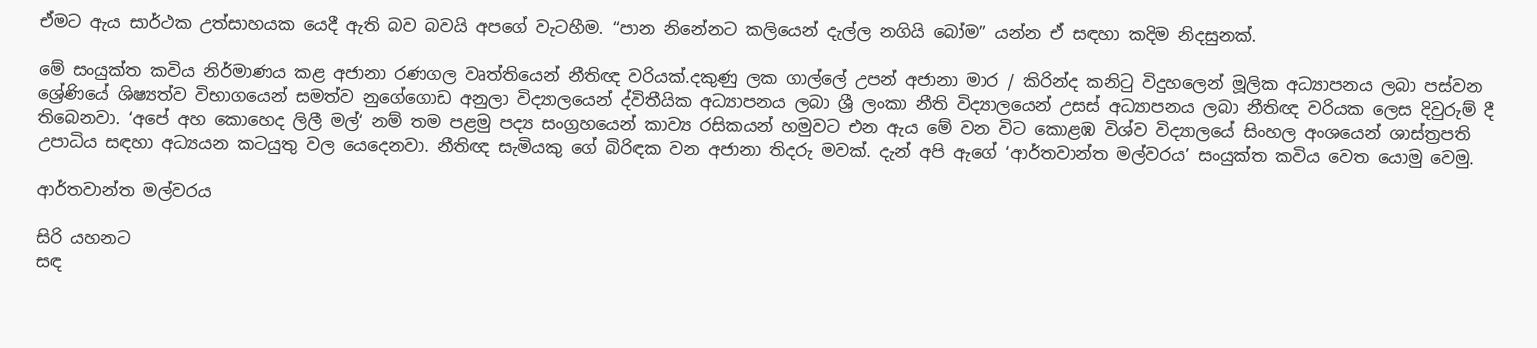ඒමට ඇය සාර්ථක උත්සාහයක යෙදී ඇති බව බවයි අපගේ වැටහීම. “පාන නිනේනට කලියෙන් දැල්ල නගියි බෝම” යන්න ඒ සඳහා කදිම නිදසුනක්.

මේ සංයුක්ත කවිය නිර්මාණය කළ අජානා රණගල වෘත්තියෙන් නීතිඥ වරියක්.දකුණු ලක ගාල්ලේ උපන් අජානා මාර / කිරින්ද කනිටු විදුහලෙන් මූලික අධ්‍යාපනය ලබා පස්වන ශ්‍රේණියේ ශිෂ්‍යත්ව විභාගයෙන් සමත්ව නුගේගොඩ අනුලා විද්‍යාලයෙන් ද්විතීයික අධ්‍යාපනය ලබා ශ්‍රී ලංකා නීති විද්‍යාලයෙන් උසස් අධ්‍යාපනය ලබා නීතිඥ වරියක ලෙස දිවුරුම් දී තිබෙනවා. ‘අපේ අහ කොහෙද ලිලී මල්‘ නම් තම පළමු පද්‍ය සංග්‍රහයෙන් කාව්‍ය රසිකයන් හමුවට එන ඇය මේ වන විට කොළඹ විශ්ව විද්‍යාලයේ සිංහල අංශයෙන් ශාස්ත්‍රපති උපාධිය සඳහා අධ්‍යයන කටයුතු වල යෙදෙනවා. නීතිඥ සැමියකු ගේ බිරිඳක වන අජානා තිදරු මවක්. දැන් අපි ඇගේ ‘ආර්තවාන්ත මල්වරය’ සංයුක්ත කවිය වෙත යොමු වෙමු.

ආර්තවාන්ත මල්වරය

සිරි යහනට
සඳ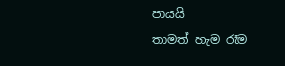පායයි
තාමත් හැම රෑම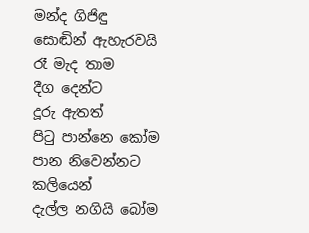මන්ද ගිජිඳු
සොඬින් ඇහැරවයි
රෑ මැද තාම
දීග දෙන්ට
දූරු ඇතත්
පිටු පාන්නෙ කෝම
පාන නිවෙන්නට
කලියෙන්
දැල්ල නගියි බෝම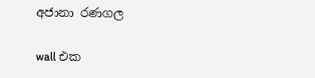අජානා රණගල

wall එක